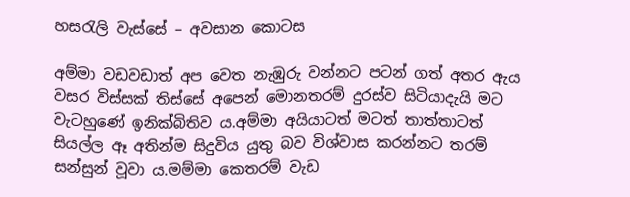හසරැලි වැස්සේ – අවසාන කොටස

අම්මා වඩවඩාත් අප වෙත නැඹුරු වන්නට පටන් ගත් අතර ඇය වසර විස්සක් තිස්සේ අපෙන් මොනතරම් දුරස්ව සිටියාදැයි මට වැටහුණේ ඉනික්බිතිව ය.අම්මා අයියාටත් මටත් තාත්තාටත් සියල්ල ඈ අතින්ම සිදුවිය යුතු බව විශ්වාස කරන්නට තරම් සන්සුන් වූවා ය.මම්මා කෙතරම් වැඩ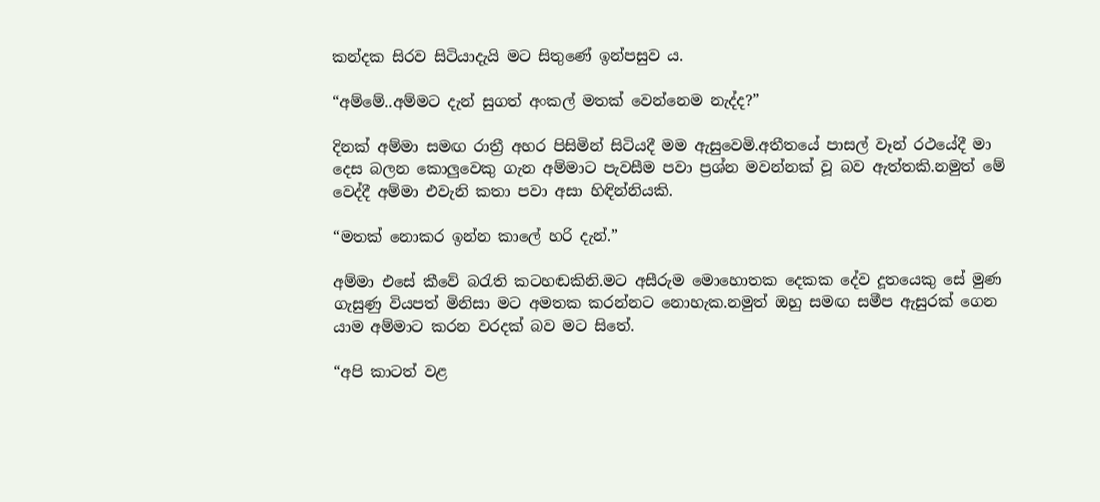කන්දක සිරව සිටියාදැයි මට සිතුණේ ඉන්පසුව ය.

“අම්මේ..අම්මට දැන් සුගත් අංකල් මතක් වෙන්නෙම නැද්ද?”

දිනක් අම්මා සමඟ රාත්‍රී අහර පිසිමින් සිටියදී මම ඇසුවෙමි.අතීතයේ පාසල් වෑන් රථයේදී මා දෙස බලන කොලුවෙකු ගැන අම්මාට පැවසීම පවා ප්‍රශ්න මවන්නක් වූ බව ඇත්තකි.නමුත් මේ වෙද්දී අම්මා එවැනි කතා පවා අසා හිඳින්නියකි.

“මතක් නොකර ඉන්න කාලේ හරි දැන්.”

අම්මා එසේ කීවේ බරැති කටහඬකිනි.මට අසීරුම මොහොතක දෙකක දේව දූතයෙකු සේ මුණ ගැසුණු වියපත් මිනිසා මට අමතක කරන්නට නොහැක.නමුත් ඔහු සමඟ සමීප ඇසුරක් ගෙන යාම අම්මාට කරන වරදක් බව මට සිතේ.

“අපි කාටත් වළ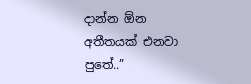දාන්න ඕන අතීතයක් එනවා පුතේ..”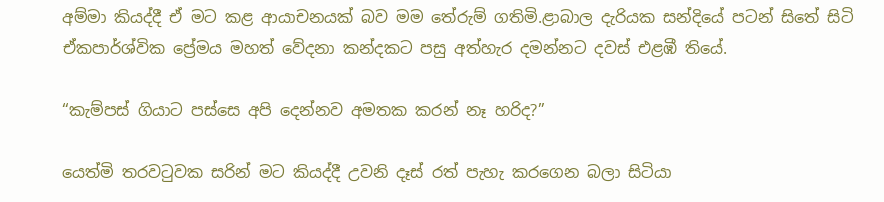අම්මා කියද්දී ඒ මට කළ ආයාචනයක් බව මම තේරුම් ගතිමි.ළාබාල දැරියක සන්දියේ පටන් සිතේ සිටි ඒකපාර්ශ්වික ප්‍රේමය මහත් වේදනා කන්දකට පසු අත්හැර දමන්නට දවස් එළඹී තියේ.

“කැම්පස් ගියාට පස්සෙ අපි දෙන්නව අමතක කරන් නෑ හරිද?”

යෙත්මි තරවටුවක සරින් මට කියද්දී උවනි දෑස් රත් පැහැ කරගෙන බලා සිටියා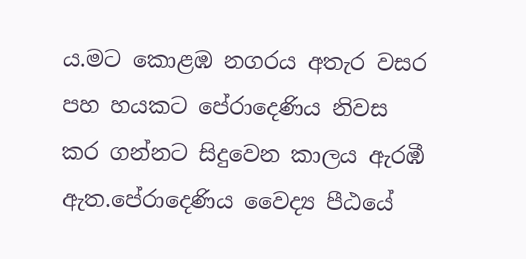ය.මට කොළඹ නගරය අතැර වසර පහ හයකට පේරාදෙණිය නිවස කර ගන්නට සිදුවෙන කාලය ඇරඹී ඇත.පේරාදෙණිය වෛද්‍ය පීඨයේ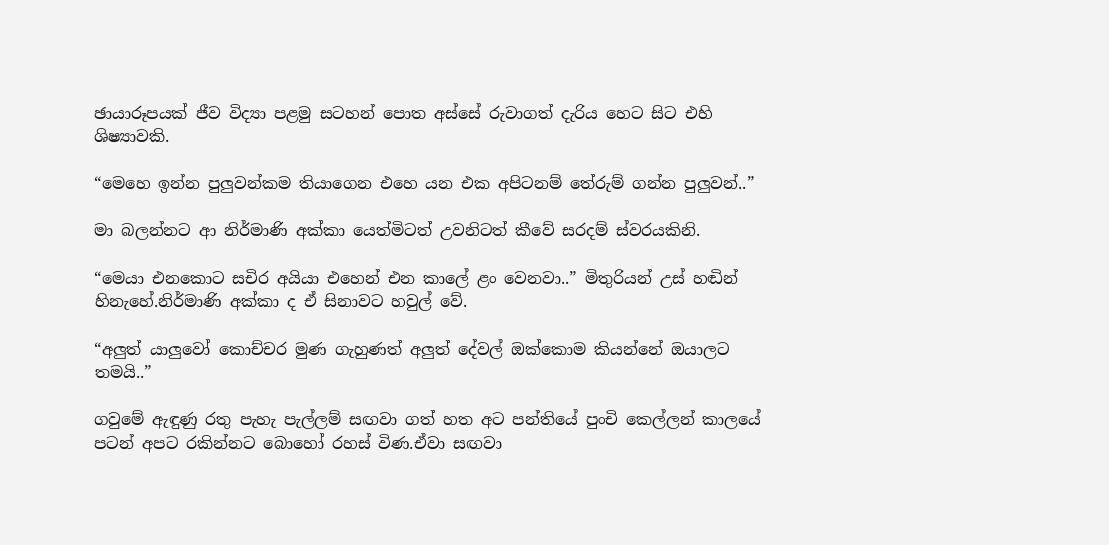ඡායාරූපයක් ජීව විද්‍යා පළමු සටහන් පොත අස්සේ රුවාගත් දැරිය හෙට සිට එහි ශිෂ්‍යාවකි.

“මෙහෙ ඉන්න පුලුවන්කම තියාගෙන එහෙ යන එක අපිටනම් තේරුම් ගන්න පුලුවන්..”

මා බලන්නට ආ නිර්මාණි අක්කා යෙත්මිටත් උවනිටත් කීවේ සරදම් ස්වරයකිනි.

“මෙයා එනකොට සචිර අයියා එහෙන් එන කාලේ ළං වෙනවා..” මිතුරියන් උස් හඬින් හිනැහේ.නිර්මාණි අක්කා ද ඒ සිනාවට හවුල් වේ.

“අලුත් යාලුවෝ කොච්චර මුණ ගැහුණත් අලුත් දේවල් ඔක්කොම කියන්නේ ඔයාලට තමයි..”

ගවුමේ ඇඳුණු රතු පැහැ පැල්ලම් සඟවා ගත් හත අට පන්තියේ පුංචි කෙල්ලන් කාලයේ පටන් අපට රකින්නට බොහෝ රහස් විණ.ඒවා සඟවා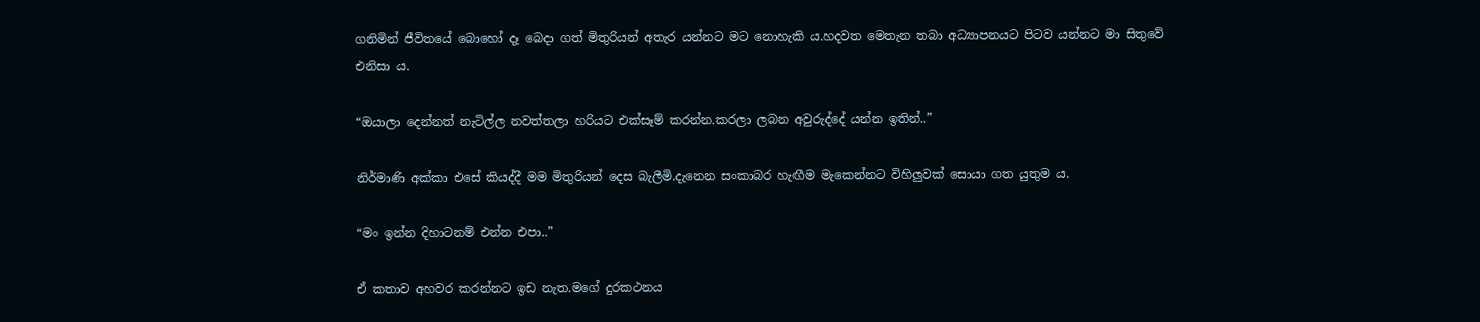ගනිමින් ජීවිතයේ බොහෝ දෑ බෙදා ගත් මිතුරියන් අතැර යන්නට මට නොහැකි ය.හදවත මෙතැන තබා අධ්‍යාපනයට පිටව යන්නට මා සිතුවේ එනිසා ය.

“ඔයාලා දෙන්නත් නැටිල්ල නවත්තලා හරියට එක්සෑම් කරන්න.කරලා ලබන අවුරුද්දේ යන්න ඉතින්..”

නිර්මාණි අක්කා එසේ කියද්දී මම මිතුරියන් දෙස බැලීමි.දැනෙන සංකාබර හැඟීම මැකෙන්නට විහිලුවක් සොයා ගත යුතුම ය.

“මං ඉන්න දිහාටනම් එන්න එපා..”

ඒ කතාව අහවර කරන්නට ඉඩ නැත.මගේ දුරකථනය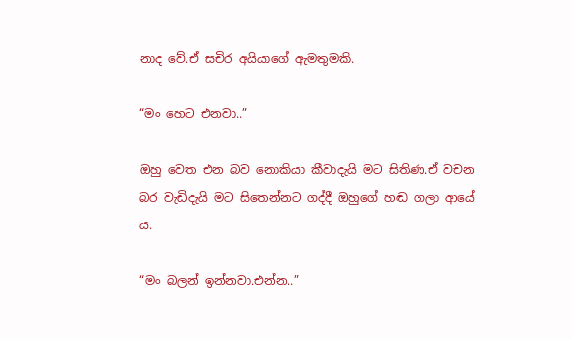නාද වේ.ඒ සචිර අයියාගේ ඇමතුමකි.

“මං හෙට එනවා..”

ඔහු වෙත එන බව නොකියා කීවාදැයි මට සිතිණ.ඒ වචන බර වැඩිදැයි මට සිතෙන්නට ගද්දී ඔහුගේ හඬ ගලා ආයේ ය.

“මං බලන් ඉන්නවා.එන්න..”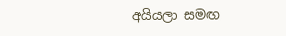අයියලා සමඟ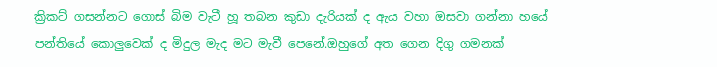ක්‍රිකට් ගසන්නට ගොස් බිම වැටී හූ තබන කුඩා දැරියක් ද ඇය වහා ඔසවා ගන්නා හයේ පන්තියේ කොලුවෙක් ද මිදුල මැද මට මැවී පෙනේ.ඔහුගේ අත ගෙන දිගු ගමනක්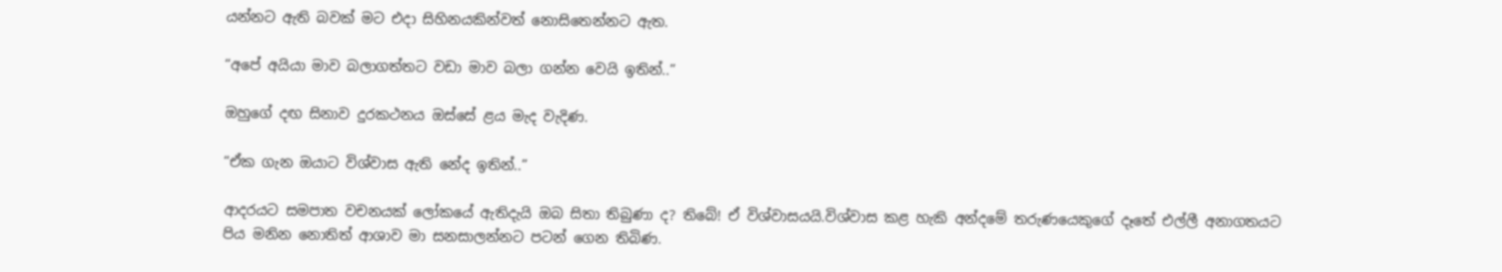යන්නට ඇති බවක් මට එදා සිහිනයකින්වත් නොසිතෙන්නට ඇත.

“අපේ අයියා මාව බලාගත්තට වඩා මාව බලා ගන්න වෙයි ඉතින්..”

ඔහුගේ දඟ සිනාව දුරකථනය ඔස්සේ ළය මැද වැදිණ.

“ඒක ගැන ඔයාට විශ්වාස ඇති නේද ඉතින්..”

ආදරයට සමපාත වචනයක් ලෝකයේ ඇතිදැයි ඔබ සිතා තිබුණා ද? තිබේ! ඒ විශ්වාසයයි.විශ්වාස කළ හැකි අන්දමේ තරුණයෙකුගේ දෑතේ එල්ලී අනාගතයට පිය මනින නොතිත් ආශාව මා සනසාලන්නට පටන් ගෙන තිබිණ.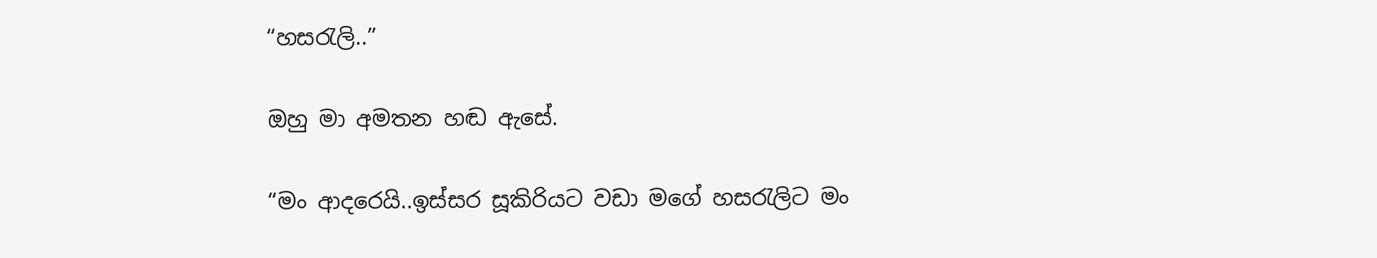“හසරැලි..”

ඔහු මා අමතන හඬ ඇසේ.

“මං ආදරෙයි..ඉස්සර සූකිරියට වඩා මගේ හසරැලිට මං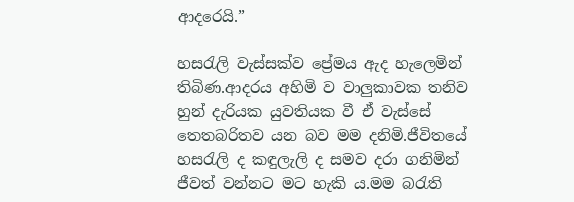ආදරෙයි.”

හසරැලි වැස්සක්ව ප්‍රේමය ඇද හැලෙමින් තිබිණ.ආදරය අහිමි ව වාලුකාවක තනිව හුන් දැරියක යුවතියක වී ඒ වැස්සේ තෙතබරිතව යන බව මම දනිමි.ජීවිතයේ හසරැලි ද කඳුලැලි ද සමව දරා ගනිමින් ජීවත් වන්නට මට හැකි ය.මම බරැති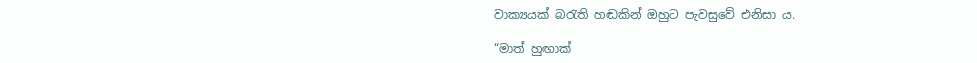වාක්‍යයක් බරැති හඬකින් ඔහුට පැවසුවේ එනිසා ය.

“මාත් හුඟාක්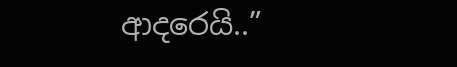ආදරෙයි..”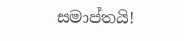සමාප්තයි!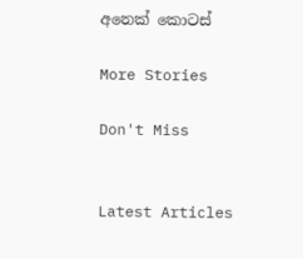අනෙක් කොටස්

More Stories

Don't Miss


Latest Articles